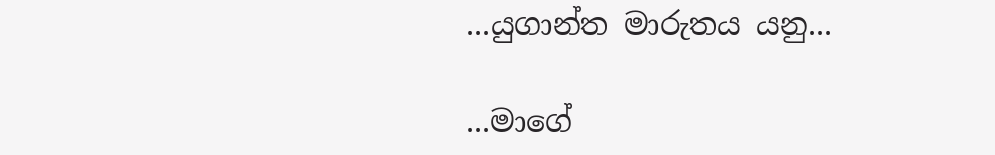...යුගාන්ත මාරුතය යනු...

...මාගේ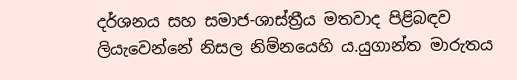දර්ශනය සහ සමාජ-ශාස්ත්‍රීය මතවාද පිළිබඳව ලියැවෙන්නේ නිසල නිම්නයෙහි ය.යුගාන්ත මාරුතය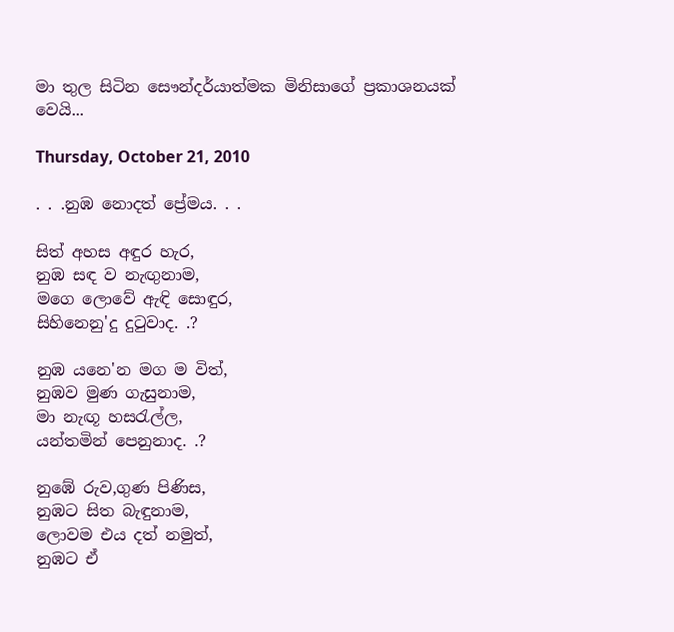මා තුල සිටින සෞන්දර්යාත්මක මිනිසාගේ ප්‍රකාශනයක් වෙයි...

Thursday, October 21, 2010

. . .නුඹ නොදත් ප්‍රේමය. . .

සිත් අහස අඳුර හැර,
නුඹ සඳ ව නැඟුනාම,
මගෙ ලොවේ ඇඳි සොඳුර,
සිහිනෙනු'දු දුටුවාද. .?

නුඹ යනෙ'න මග ම විත්,
නුඹව මුණ ගැසුනාම,
මා නැඟූ හසරැල්ල,
යන්තමින් පෙනුනාද. .?

නුඹේ රුව,ගුණ පිණිස,
නුඹට සිත බැඳුනාම,
ලොවම එය දත් නමුත්,
නුඹට ඒ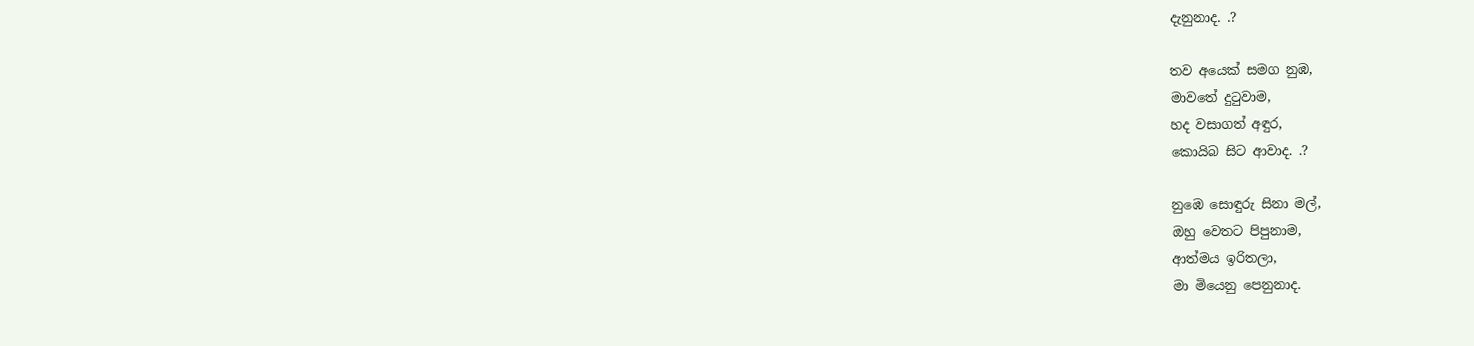දැනුනාද. .?

තව අයෙක් සමග නුඹ,
මාවතේ දුටුවාම,
හද වසාගත් අඳුර,
කොයිබ සිට ආවාද. .?

නුඹෙ සොඳුරු සිනා මල්,
ඔහු වෙතට පිපුනාම,
ආත්මය ඉරිතලා,
මා මියෙනු පෙනුනාද.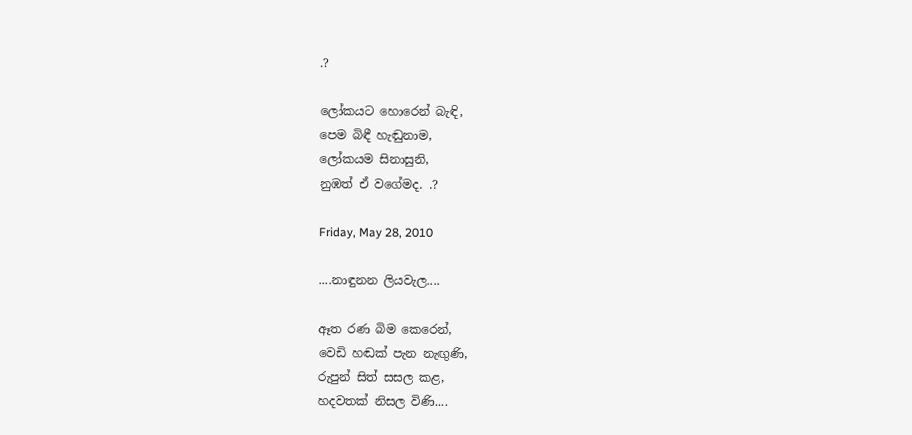.?

ලෝකයට හොරෙන් බැඳි,
පෙම බිඳී හැඬුනාම,
ලෝකයම සිනාසුනි,
නුඹත් ඒ වගේමද. .?

Friday, May 28, 2010

....නාඳුනන ලියවැල....

ඈත රණ බිම කෙරෙන්,
වෙඩි හඬක් පැන නැඟුණි,
රුපුන් සිත් සසල කළ,
හදවතක් නිසල විණි....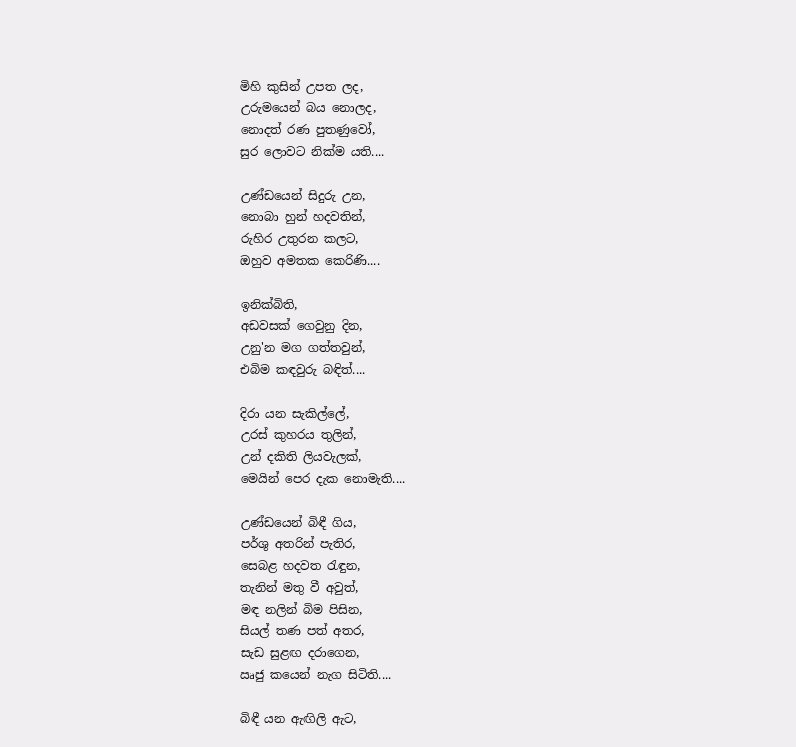මිහි කුසින් උපත ලද,
උරුමයෙන් බය නොලද,
නොදත් රණ පුතණුවෝ,
සුර ලොවට නික්ම යති....

උණ්ඩයෙන් සිදුරු උන,
නොබා හුන් හදවතින්,
රුහිර උතුරන කලට,
ඔහුව අමතක කෙරිණි....

ඉනික්බිති,
අඩවසක් ගෙවුනු දින,
උනු'න මග ගත්තවුන්,
එබිම කඳවුරු බඳිත්....

දිරා යන සැකිල්ලේ,
උරස් කුහරය තුලින්,
උන් දකිති ලියවැලක්,
මෙයින් පෙර දැක නොමැති....

උණ්ඩයෙන් බිඳී ගිය,
පර්ශු අතරින් පැතිර,
සෙබළ හදවත රැඳුන,
තැනින් මතු වී අවුත්,
මඳ නලින් බිම පිසින,
සියල් තණ පත් අතර,
සැඩ සුළඟ දරාගෙන,
ඍජු කයෙන් නැග සිටිති....

බිඳී යන ඇඟිලි ඇට,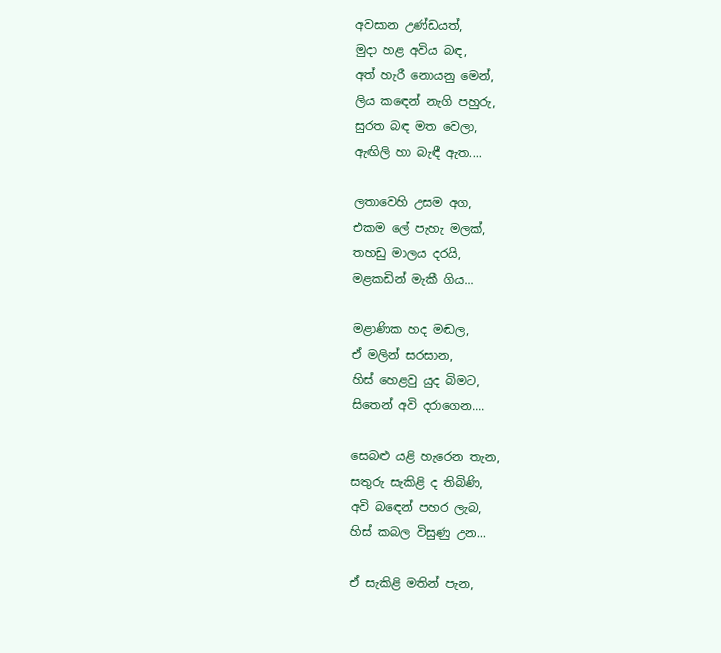අවසාන උණ්ඩයත්,
මුදා හළ අවිය බඳ,
අත් හැරී නොයනු මෙන්,
ලිය කඳෙන් නැගි පහුරු,
සුරත බඳ මත වෙලා,
ඇඟිලි හා බැඳී ඇත....

ලතාවෙහි උසම අග,
එකම ලේ පැහැ මලක්,
තහඩු මාලය දරයි,
මළකඩින් මැකී ගිය...

මළාණික හද මඬල,
ඒ මලින් සරසාන,
හිස් හෙළවු යුද බිමට,
සිතෙන් අවි දරාගෙන....

සෙබළු යළි හැරෙන තැන,
සතුරු සැකිළි ද තිබිණි,
අවි බඳෙන් පහර ලැබ,
හිස් කබල විසුණු උන...

ඒ සැකිළි මතින් පැන,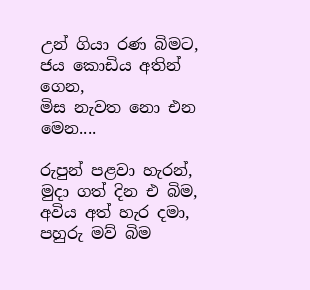උන් ගියා රණ බිමට,
ජය කොඩිය අතින් ගෙන,
මිස නැවත නො එන මෙන....

රුපුන් පළවා හැරන්,
මුදා ගත් දින එ බිම,
අවිය අත් හැර දමා,
පහුරු මව් බිම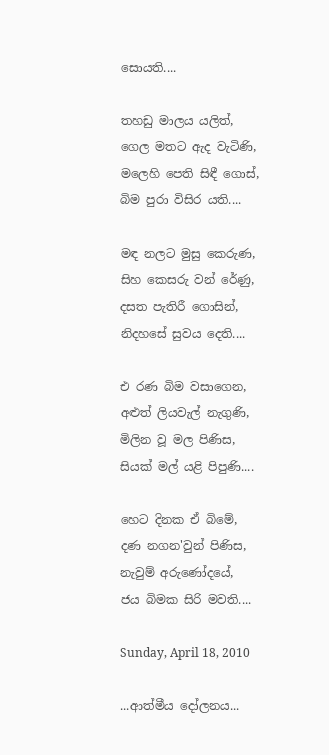සොයති....

තහඩු මාලය යලිත්,
ගෙල මතට ඇද වැටිණි,
මලෙහි පෙති සිඳී ගොස්,
බිම පුරා විසිර යති....

මඳ නලට මුසු කෙරුණ,
සිහ කෙසරු වන් රේණු,
දසත පැතිරී ගොසින්,
නිදහසේ සුවය දෙති....

එ රණ බිම වසාගෙන,
අළුත් ලියවැල් නැගුණි,
මිලින වූ මල පිණිස,
සියක් මල් යළි පිපුණි....

හෙට දිනක ඒ බිමේ,
දණ නගන'වුන් පිණිස,
නැවුම් අරුණෝදයේ,
ජය බිමක සිරි මවති....

Sunday, April 18, 2010

...ආත්මීය දෝලනය...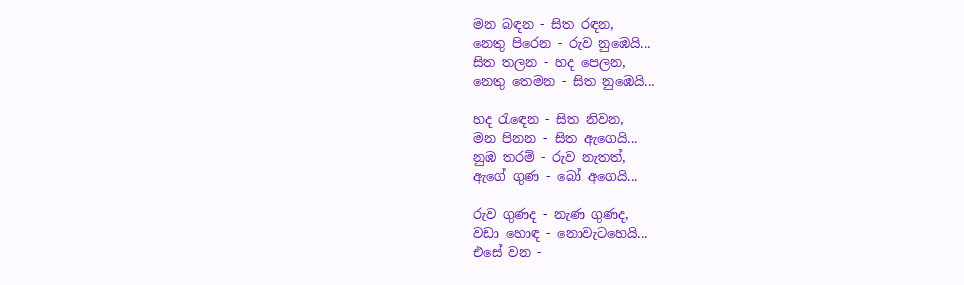මන බඳන - සිත රඳන,
නෙතු පිරෙන - රුව නුඹෙයි...
සිත තලන - හද පෙලන,
නෙතු තෙමන - සිත නුඹෙයි...

හද රැඳෙන - සිත නිවන,
මන පිනන - සිත ඇගෙයි...
නුඹ තරම් - රුව නැතත්,
ඇගේ ගුණ - බෝ අගෙයි...

රුව ගුණද - නැණ ගුණද,
වඩා හොඳ - නොවැටහෙයි...
එසේ වන -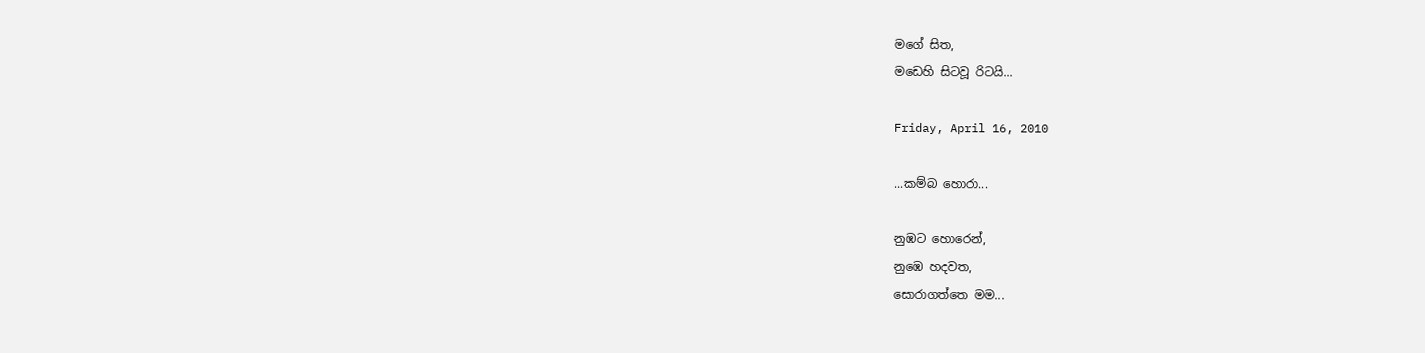මගේ සිත,
මඩෙහි සිටවූ රිටයි...

Friday, April 16, 2010

...කම්බ හොරා...

නුඹට හොරෙන්,
නුඹෙ හදවත,
සොරාගත්තෙ මම...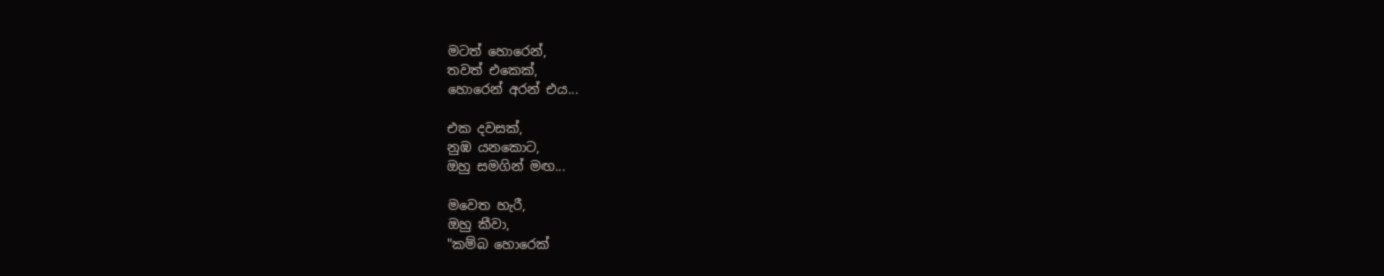මටත් හොරෙන්,
තවත් එකෙක්,
හොරෙන් අරන් එය...

එක දවසක්,
නුඹ යනකොට,
ඔහු සමගින් මඟ...

මවෙත හැරී,
ඔහු කීවා,
"කම්බ හොරෙක්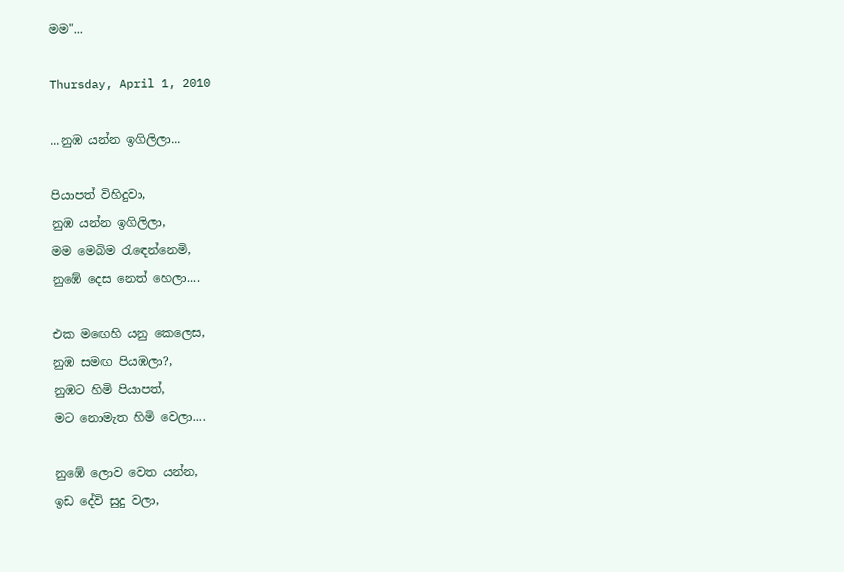මම"...

Thursday, April 1, 2010

...නුඹ යන්න ඉගිලිලා...

පියාපත් විහිදුවා,
නුඹ යන්න ඉගිලිලා,
මම මෙබිම රැඳෙන්නෙමි,
නුඹේ දෙස නෙත් හෙලා....

එක මඟෙහි යනු කෙලෙස,
නුඹ සමඟ පියඹලා?,
නුඹට හිමි පියාපත්,
මට නොමැත හිමි වෙලා....

නුඹේ ලොව වෙත යන්න,
ඉඩ දේවි සුදු වලා,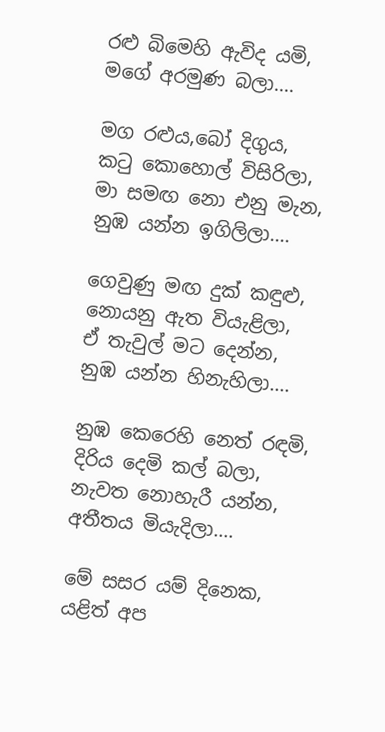රළු බිමෙහි ඇවිද යමි,
මගේ අරමුණ බලා....

මග රළුය,බෝ දිගුය,
කටු කොහොල් විසිරිලා,
මා සමඟ නො එනු මැන,
නුඹ යන්න ඉගිලිලා....

ගෙවුණු මඟ දුක් කඳුළු,
නොයනු ඇත වියැළිලා,
ඒ තැවුල් මට දෙන්න,
නුඹ යන්න හිනැහිලා....

නුඹ කෙරෙහි නෙත් රඳමි,
දිරිය දෙමි කල් බලා,
නැවත නොහැරී යන්න,
අතීතය මියැදිලා....

මේ සසර යම් දිනෙක,
යළිත් අප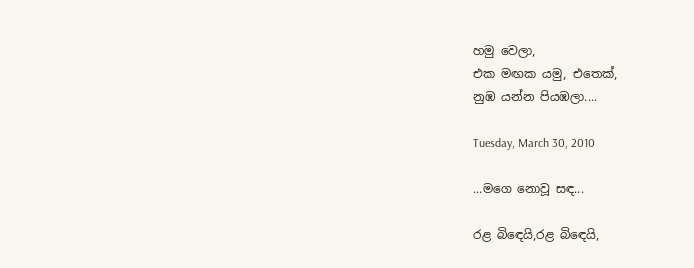හමු වෙලා,
එක මඟක යමු, එතෙක්,
නුඹ යන්න පියඹලා....

Tuesday, March 30, 2010

...මගෙ නොවූ සඳ...

රළ බිඳෙයි,රළ බිඳෙයි,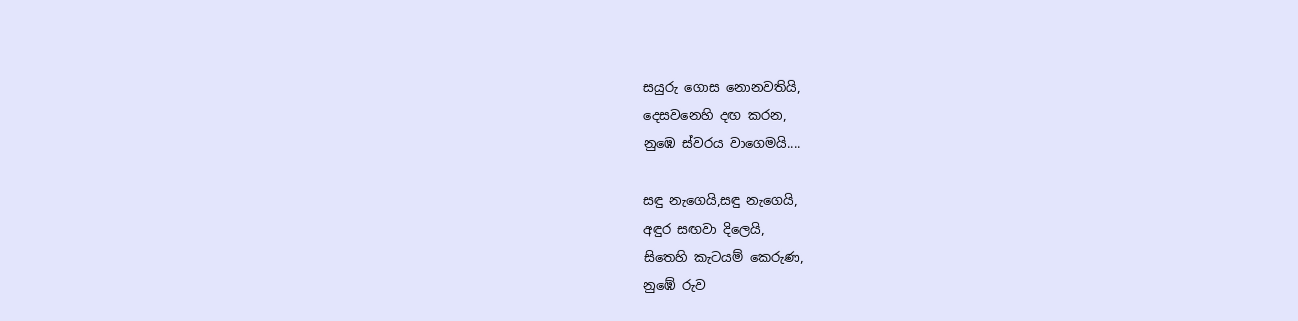සයුරු ගොස නොනවතියි,
දෙසවනෙහි දඟ කරන,
නුඹෙ ස්වරය වාගෙමයි....

සඳු නැගෙයි,සඳු නැගෙයි,
අඳුර සඟවා දිලෙයි,
සිතෙහි කැටයම් කෙරුණ,
නුඹේ රුව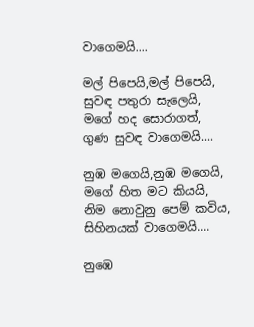වාගෙමයි....

මල් පිපෙයි,මල් පිපෙයි,
සුවඳ පතුරා සැලෙයි,
මගේ හද සොරාගත්,
ගුණ සුවඳ වාගෙමයි....

නුඹ මගෙයි,නුඹ මගෙයි,
මගේ හිත මට කියයි,
නිම නොවුනු පෙම් කවිය,
සිහිනයක් වාගෙමයි....

නුඹෙ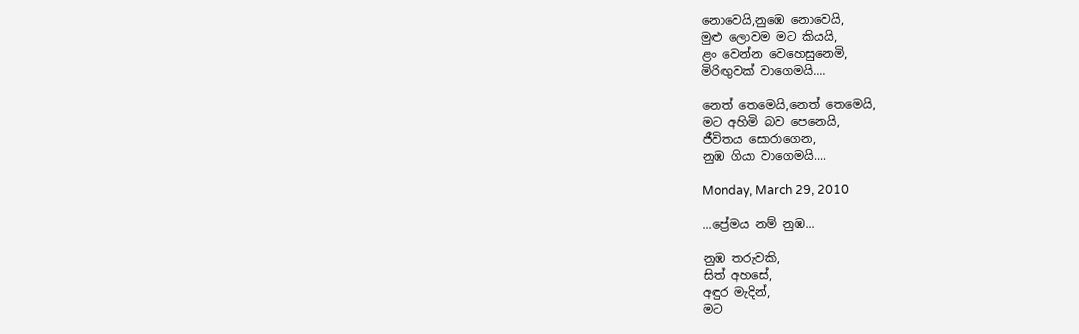නොවෙයි,නුඹෙ නොවෙයි,
මුළු ලොවම මට කියයි,
ළං වෙන්න වෙහෙසුනෙමි,
මිරිඟුවක් වාගෙමයි....

නෙත් තෙමෙයි,නෙත් තෙමෙයි,
මට අහිමි බව පෙනෙයි,
ජීවිතය සොරාගෙන,
නුඹ ගියා වාගෙමයි....

Monday, March 29, 2010

...ප්‍රේමය නම් නුඹ...

නුඹ තරුවකි,
සිත් අහසේ,
අඳුර මැදින්,
මට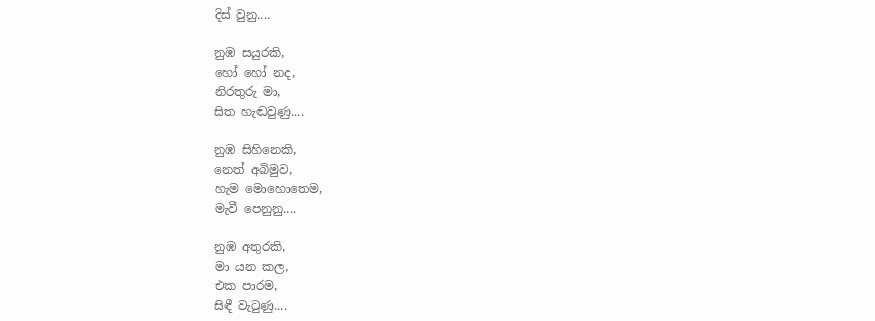දිස් වුනු....

නුඹ සයුරකි,
හෝ හෝ නද,
නිරතුරු මා,
සිත හැඬවුණු....

නුඹ සිහිනෙකි,
නෙත් අබිමුව,
හැම මොහොතෙම,
මැවී පෙනුනු....

නුඹ අතුරකි,
මා යන කල,
එක පාරම,
සිඳී වැටුණු....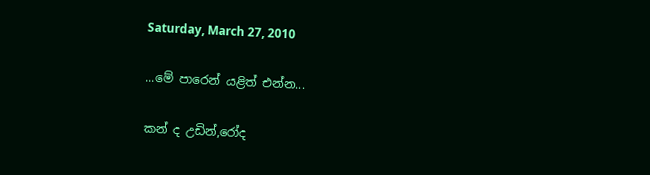Saturday, March 27, 2010

...මේ පාරෙන් යළිත් එන්න...

කන් ද උඩින්,රෝද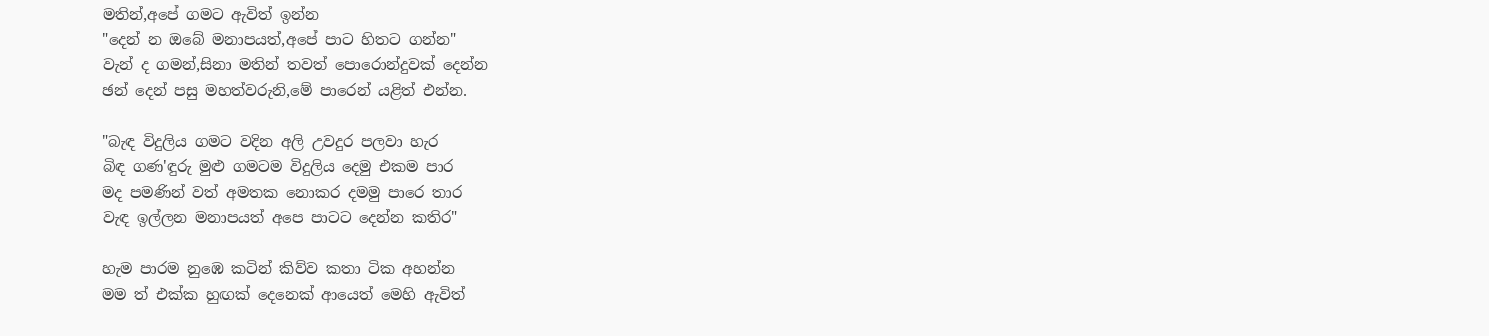මතින්,අපේ ගමට ඇවිත් ඉන්න
"දෙන් න ඔබේ මනාපයත්,අපේ පාට හිතට ගන්න"
වැන් ද ගමන්,සිනා මතින් තවත් පොරොන්දුවක් දෙන්න
ඡන් දෙන් පසු මහත්වරුනි,මේ පාරෙන් යළිත් එන්න.

"බැඳ විදුලිය ගමට වදින අලි උවදුර පලවා හැර
බිඳ ගණ'ඳුරු මුළු ගමටම විදුලිය දෙමු එකම පාර
මද පමණින් වත් අමතක නොකර දමමු පාරෙ තාර
වැඳ ඉල්ලන මනාපයත් අපෙ පාටට දෙන්න කතිර"

හැම පාරම නුඹෙ කටින් කිව්ව කතා ටික අහන්න
මම ත් එක්ක හුඟක් දෙනෙක් ආයෙත් මෙහි ඇවිත්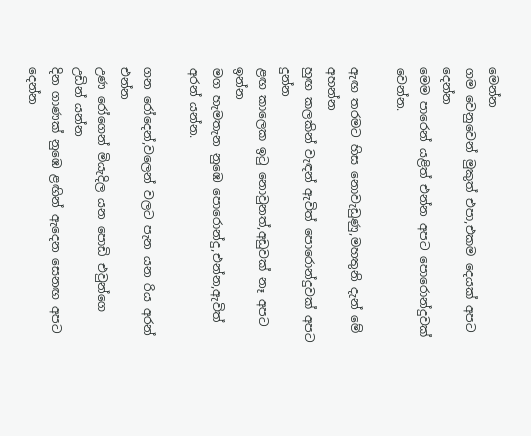මෙන්න
ගම වෙනුවෙන් මුකුත් එපා,එකම දෙයක් අපට දෙන්න
මෙම පාරෙන් යළිත් එන්න අපට පොරොන්දුවක් වෙන්න.

ඇඟ තරමට හිස නොවැඩුණු,මහතුනි දැන් මේ අහන්න
හුඟ කලකින් වැඳන් ඇවිත් පොරොන්දුවක් අපට දුන්න
ළඟ කාලෙක ඉටු නොවුනත්,අඩුවක් නෑ අපට ඉන්න
මග හැමතැන නුඹෙ පොරොන්දු,එන්න,ඇවිත් අරන් යන්න.

ගන රෝදෙන්,වලෙන් වලට පැන යන රිය අරන් එන්න
උණ රෝගෙන් මියැදිල යන පොඩි එවුන්ගෙ උඩින් යන්න
දින ගාණක් නුඹෙ ළඟින් ඇදෙන සෙනඟ අපට දෙන්න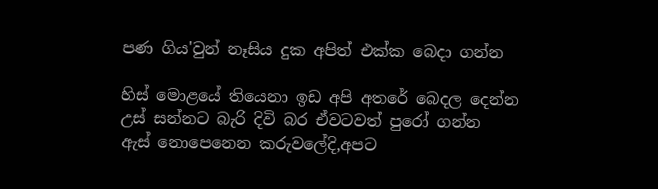පණ ගිය'වුන් නෑසිය දුක අපිත් එක්ක බෙදා ගන්න

හිස් මොළයේ තියෙනා ඉඩ අපි අතරේ බෙදල දෙන්න
උස් සන්නට බැරි දිවි බර ඒවටවත් පුරෝ ගන්න
ඇස් නොපෙනෙන කරුවලේදි,අපට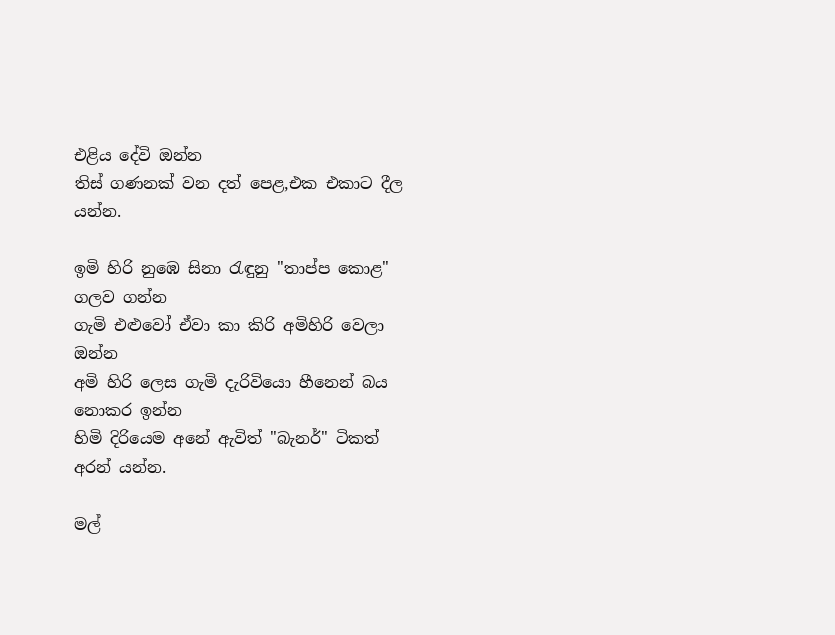එළිය දේවි ඔන්න
තිස් ගණනක් වන දත් පෙළ,එක එකාට දීල යන්න.

ඉමි හිරි නුඹෙ සිනා රැඳුනු "තාප්ප කොළ" ගලව ගන්න
ගැමි එළුවෝ ඒවා කා කිරි අමිහිරි වෙලා ඔන්න
අමි හිරි ලෙස ගැමි දැරිවියො හීනෙන් බය නොකර ඉන්න
හිමි දිරියෙම අනේ ඇවිත් "බැනර්" ටිකත් අරන් යන්න.

මල්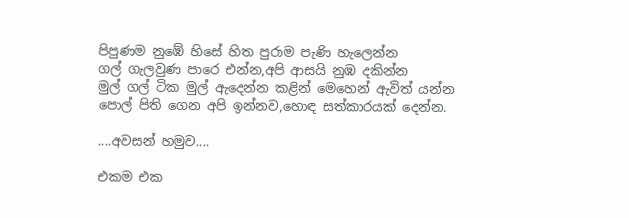පිපුණම නුඹේ හිසේ හිත පුරාම පැණි හැලෙන්න
ගල් ගැලවුණ පාරෙ එන්න,අපි ආසයි නුඹ දකින්න
මුල් ගල් ටික මුල් ඇදෙන්න කළින් මෙහෙන් ඇවිත් යන්න
පොල් පිති ගෙන අපි ඉන්නව,හොඳ සත්කාරයක් දෙන්න.

....අවසන් හමුව....

එකම එක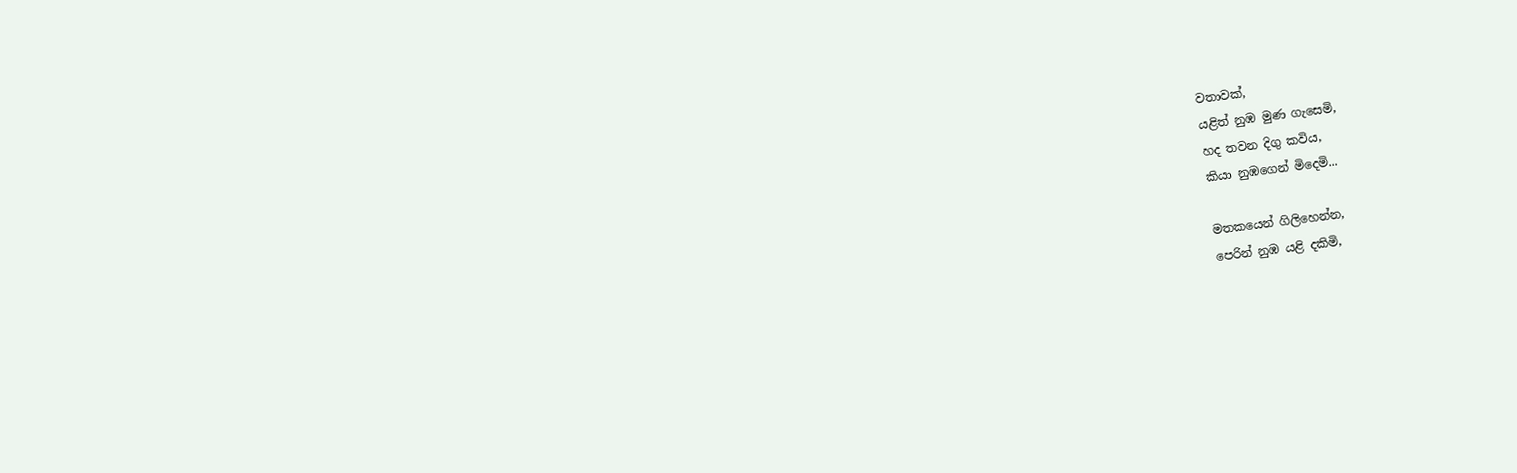වතාවක්,
යළිත් නුඹ මුණ ගැසෙමි,
හද තවන දිගු කවිය,
කියා නුඹගෙන් මිදෙමි...

මතකයෙන් ගිලිහෙන්න,
පෙරින් නුඹ යළි දකිමි,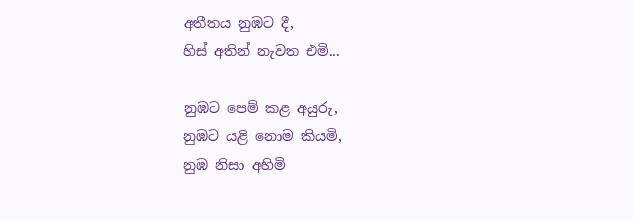අතීතය නුඹට දී,
හිස් අතින් නැවත එමි...

නුඹට පෙම් කළ අයුරු,
නුඹට යළි නොම කියමි,
නුඹ නිසා අහිමි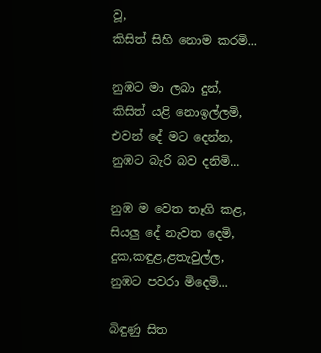වූ,
කිසිත් සිහි නොම කරමි...

නුඹට මා ලබා දුන්,
කිසිත් යළි නොඉල්ලමි,
එවන් දේ මට දෙන්න,
නුඹට බැරි බව දනිමි...

නුඹ ම වෙත තෑගි කළ,
සියලු දේ නැවත දෙමි,
දුක,කඳුළ,ළතැවුල්ල,
නුඹට පවරා මිදෙමි...

බිඳුණු සිත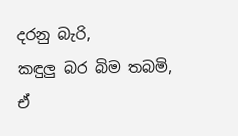දරනු බැරි,
කඳුලු බර බිම තබමි,
ඒ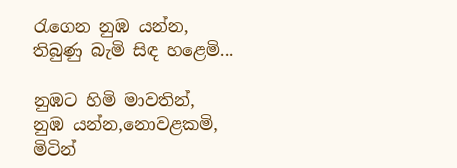රැගෙන නුඹ යන්න,
තිබුණු බැමි සිඳ හළෙමි...

නුඹට හිමි මාවතින්,
නුඹ යන්න,නොවළකමි,
මිටින්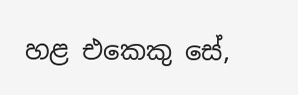හළ එකෙකු සේ,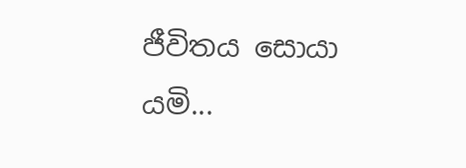ජීවිතය සොයා යමි...